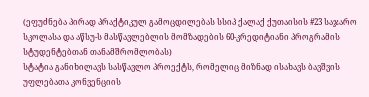(ეფუძნება პირად პრაქტიკულ გამოცდილებას სსიპ ქალაქ ქუთაისის #23 საჯარო სკოლასა და აწსუ-ს მასწავლებლის მომზადების 60-კრედიტიანი პროგრამის სტუდენტებთან თანამშრომლობას)
სტატია განიხილავს სასწავლო პროექტს, რომელიც მიზნად ისახავს ბავშვის უფლებათა კონვენციის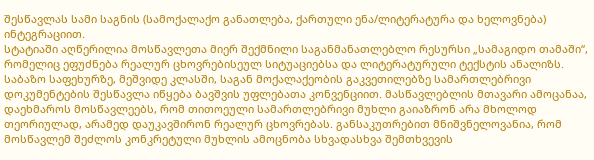შესწავლას სამი საგნის (სამოქალაქო განათლება, ქართული ენა/ლიტერატურა და ხელოვნება) ინტეგრაციით.
სტატიაში აღწერილია მოსწავლეთა მიერ შექმნილი საგანმანათლებლო რესურსი „სამაგიდო თამაში“, რომელიც ეფუძნება რეალურ ცხოვრებისეულ სიტუაციებსა და ლიტერატურული ტექსტის ანალიზს.
საბაზო საფეხურზე, მეშვიდე კლასში, საგან მოქალაქეობის გაკვეთილებზე სამართლებრივი დოკუმენტების შესწავლა იწყება ბავშვის უფლებათა კონვენციით. მასწავლებლის მთავარი ამოცანაა, დაეხმაროს მოსწავლეებს, რომ თითოეული სამართლებრივი მუხლი გაიაზრონ არა მხოლოდ თეორიულად, არამედ დაუკავშირონ რეალურ ცხოვრებას. განსაკუთრებით მნიშვნელოვანია, რომ მოსწავლემ შეძლოს კონკრეტული მუხლის ამოცნობა სხვადასხვა შემთხვევის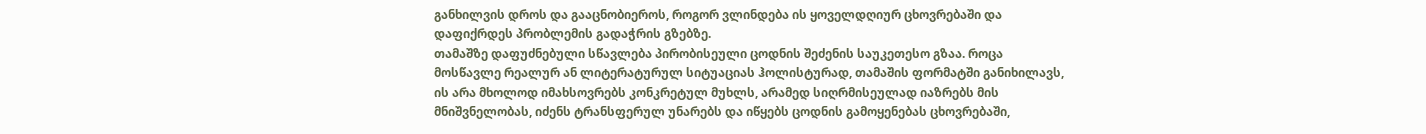განხილვის დროს და გააცნობიეროს, როგორ ვლინდება ის ყოველდღიურ ცხოვრებაში და დაფიქრდეს პრობლემის გადაჭრის გზებზე.
თამაშზე დაფუძნებული სწავლება პირობისეული ცოდნის შეძენის საუკეთესო გზაა. როცა მოსწავლე რეალურ ან ლიტერატურულ სიტუაციას ჰოლისტურად, თამაშის ფორმატში განიხილავს, ის არა მხოლოდ იმახსოვრებს კონკრეტულ მუხლს, არამედ სიღრმისეულად იაზრებს მის მნიშვნელობას, იძენს ტრანსფერულ უნარებს და იწყებს ცოდნის გამოყენებას ცხოვრებაში,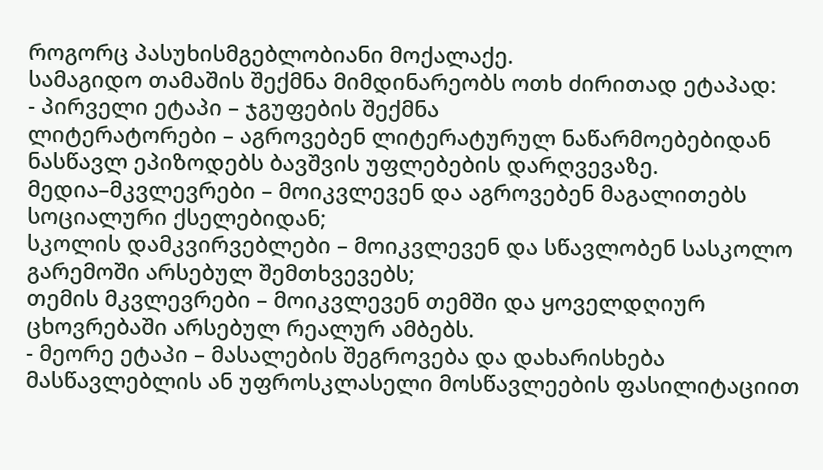როგორც პასუხისმგებლობიანი მოქალაქე.
სამაგიდო თამაშის შექმნა მიმდინარეობს ოთხ ძირითად ეტაპად:
- პირველი ეტაპი – ჯგუფების შექმნა
ლიტერატორები – აგროვებენ ლიტერატურულ ნაწარმოებებიდან ნასწავლ ეპიზოდებს ბავშვის უფლებების დარღვევაზე.
მედია–მკვლევრები – მოიკვლევენ და აგროვებენ მაგალითებს სოციალური ქსელებიდან;
სკოლის დამკვირვებლები – მოიკვლევენ და სწავლობენ სასკოლო გარემოში არსებულ შემთხვევებს;
თემის მკვლევრები – მოიკვლევენ თემში და ყოველდღიურ ცხოვრებაში არსებულ რეალურ ამბებს.
- მეორე ეტაპი – მასალების შეგროვება და დახარისხება
მასწავლებლის ან უფროსკლასელი მოსწავლეების ფასილიტაციით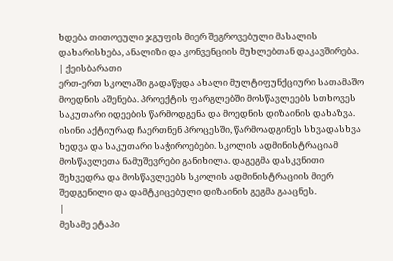ხდება თითოეული ჯგუფის მიერ შეგროვებული მასალის დახარისხება, ანალიზი და კონვენციის მუხლებთან დაკავშირება.
| ქეისბარათი
ერთ-ერთ სკოლაში გადაწყდა ახალი მულტიფუნქციური სათამაშო მოედნის აშენება. პროექტის ფარგლებში მოსწავლეებს სთხოვეს საკუთარი იდეების წარმოდგენა და მოედნის დიზაინის დახაზვა. ისინი აქტიურად ჩაერთნენ პროცესში, წარმოადგინეს სხვადასხვა ხედვა და საკუთარი საჭიროებები. სკოლის ადმინისტრაციამ მოსწავლეთა ნამუშევრები განიხილა. დაგეგმა დასკვნითი შეხვედრა და მოსწავლეებს სკოლის ადმინისტრაციის მიერ შედგენილი და დამტკიცებული დიზაინის გეგმა გააცნეს.
|
მესამე ეტაპი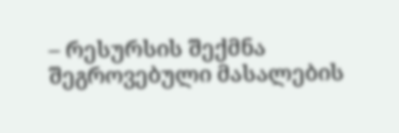– რესურსის შექმნა
შეგროვებული მასალების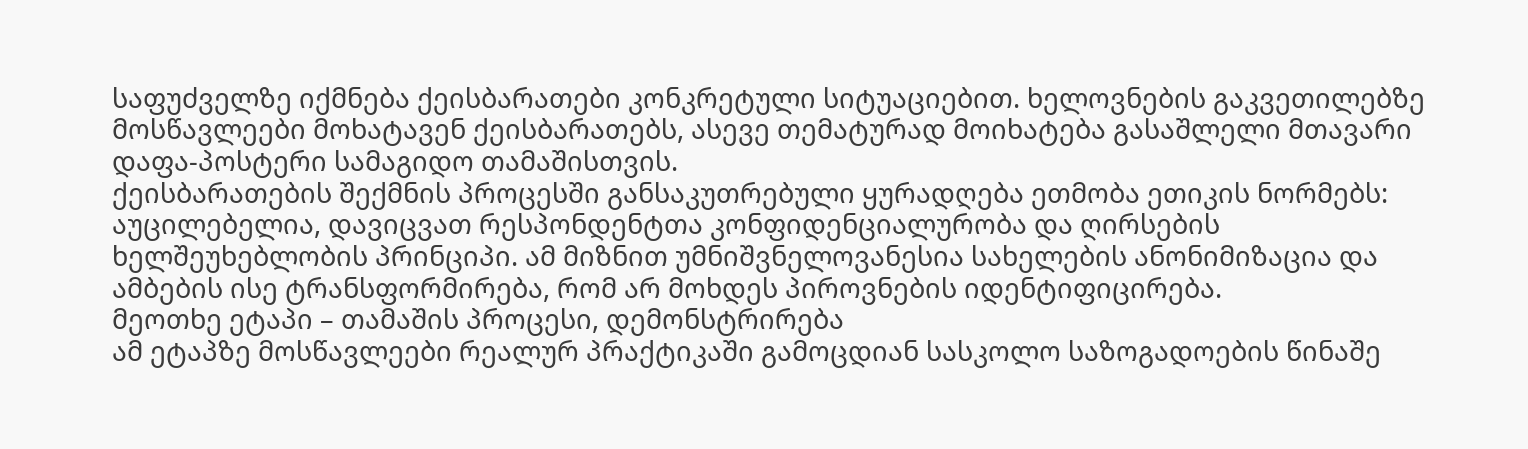საფუძველზე იქმნება ქეისბარათები კონკრეტული სიტუაციებით. ხელოვნების გაკვეთილებზე მოსწავლეები მოხატავენ ქეისბარათებს, ასევე თემატურად მოიხატება გასაშლელი მთავარი დაფა-პოსტერი სამაგიდო თამაშისთვის.
ქეისბარათების შექმნის პროცესში განსაკუთრებული ყურადღება ეთმობა ეთიკის ნორმებს: აუცილებელია, დავიცვათ რესპონდენტთა კონფიდენციალურობა და ღირსების ხელშეუხებლობის პრინციპი. ამ მიზნით უმნიშვნელოვანესია სახელების ანონიმიზაცია და ამბების ისე ტრანსფორმირება, რომ არ მოხდეს პიროვნების იდენტიფიცირება.
მეოთხე ეტაპი – თამაშის პროცესი, დემონსტრირება
ამ ეტაპზე მოსწავლეები რეალურ პრაქტიკაში გამოცდიან სასკოლო საზოგადოების წინაშე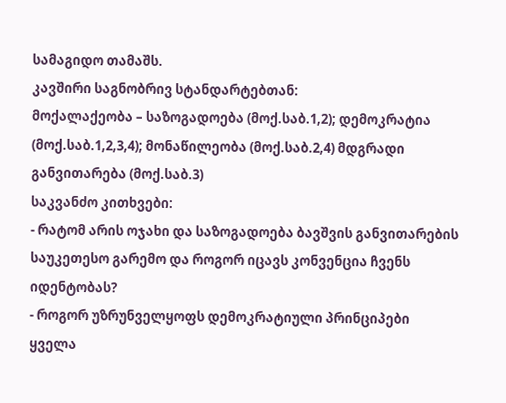სამაგიდო თამაშს.
კავშირი საგნობრივ სტანდარტებთან:
მოქალაქეობა – საზოგადოება (მოქ.საბ.1,2); დემოკრატია (მოქ.საბ.1,2,3,4); მონაწილეობა (მოქ.საბ.2,4) მდგრადი განვითარება (მოქ.საბ.3)
საკვანძო კითხვები:
- რატომ არის ოჯახი და საზოგადოება ბავშვის განვითარების საუკეთესო გარემო და როგორ იცავს კონვენცია ჩვენს იდენტობას?
- როგორ უზრუნველყოფს დემოკრატიული პრინციპები ყველა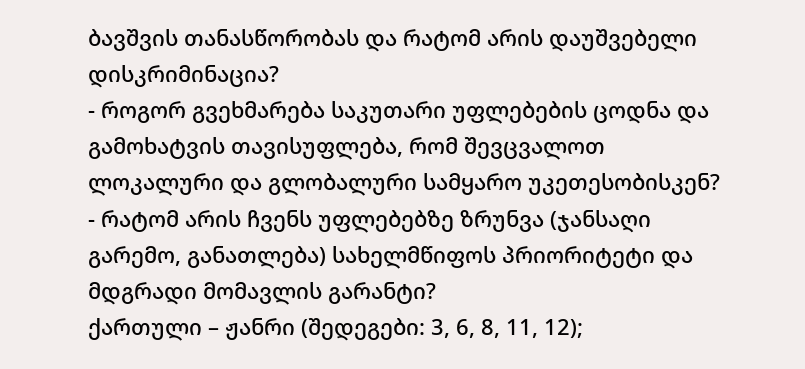ბავშვის თანასწორობას და რატომ არის დაუშვებელი დისკრიმინაცია?
- როგორ გვეხმარება საკუთარი უფლებების ცოდნა და გამოხატვის თავისუფლება, რომ შევცვალოთ ლოკალური და გლობალური სამყარო უკეთესობისკენ?
- რატომ არის ჩვენს უფლებებზე ზრუნვა (ჯანსაღი გარემო, განათლება) სახელმწიფოს პრიორიტეტი და მდგრადი მომავლის გარანტი?
ქართული – ჟანრი (შედეგები: 3, 6, 8, 11, 12);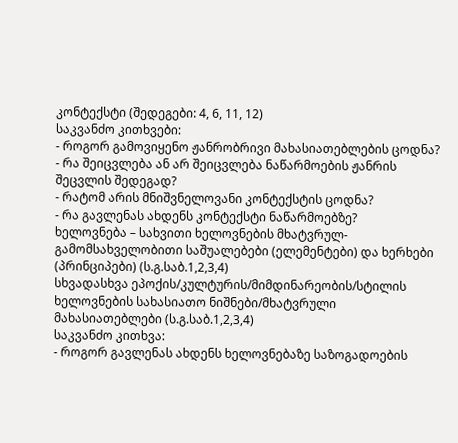კონტექსტი (შედეგები: 4, 6, 11, 12)
საკვანძო კითხვები:
- როგორ გამოვიყენო ჟანრობრივი მახასიათებლების ცოდნა?
- რა შეიცვლება ან არ შეიცვლება ნაწარმოების ჟანრის შეცვლის შედეგად?
- რატომ არის მნიშვნელოვანი კონტექსტის ცოდნა?
- რა გავლენას ახდენს კონტექსტი ნაწარმოებზე?
ხელოვნება – სახვითი ხელოვნების მხატვრულ-გამომსახველობითი საშუალებები (ელემენტები) და ხერხები (პრინციპები) (ს.გ.საბ.1,2,3,4)
სხვადასხვა ეპოქის/კულტურის/მიმდინარეობის/სტილის ხელოვნების სახასიათო ნიშნები/მხატვრული მახასიათებლები (ს.გ.საბ.1,2,3,4)
საკვანძო კითხვა:
- როგორ გავლენას ახდენს ხელოვნებაზე საზოგადოების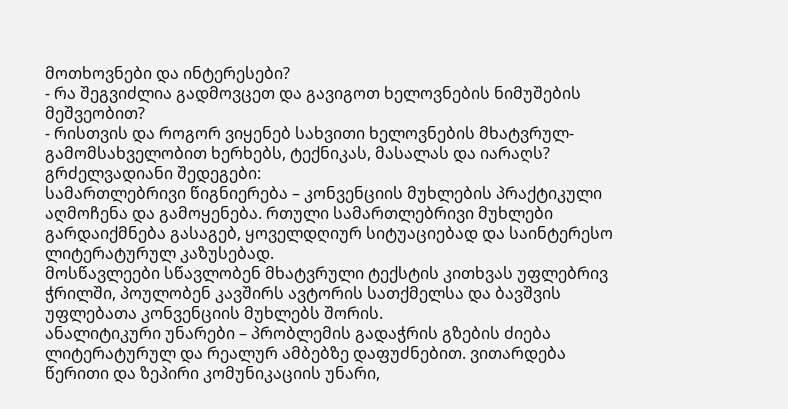მოთხოვნები და ინტერესები?
- რა შეგვიძლია გადმოვცეთ და გავიგოთ ხელოვნების ნიმუშების მეშვეობით?
- რისთვის და როგორ ვიყენებ სახვითი ხელოვნების მხატვრულ-გამომსახველობით ხერხებს, ტექნიკას, მასალას და იარაღს?
გრძელვადიანი შედეგები:
სამართლებრივი წიგნიერება – კონვენციის მუხლების პრაქტიკული აღმოჩენა და გამოყენება. რთული სამართლებრივი მუხლები გარდაიქმნება გასაგებ, ყოველდღიურ სიტუაციებად და საინტერესო ლიტერატურულ კაზუსებად.
მოსწავლეები სწავლობენ მხატვრული ტექსტის კითხვას უფლებრივ ჭრილში, პოულობენ კავშირს ავტორის სათქმელსა და ბავშვის უფლებათა კონვენციის მუხლებს შორის.
ანალიტიკური უნარები – პრობლემის გადაჭრის გზების ძიება ლიტერატურულ და რეალურ ამბებზე დაფუძნებით. ვითარდება წერითი და ზეპირი კომუნიკაციის უნარი,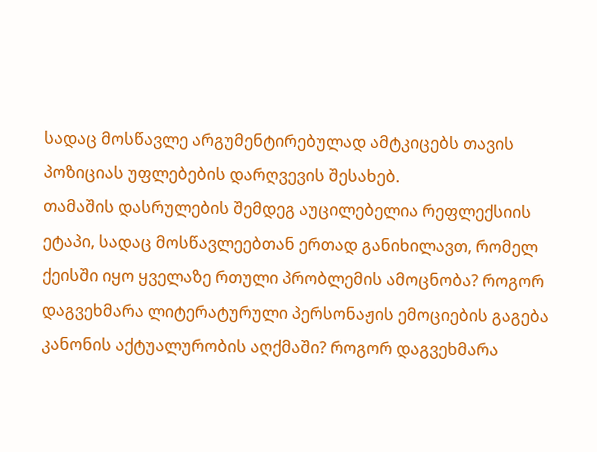სადაც მოსწავლე არგუმენტირებულად ამტკიცებს თავის პოზიციას უფლებების დარღვევის შესახებ.
თამაშის დასრულების შემდეგ აუცილებელია რეფლექსიის ეტაპი, სადაც მოსწავლეებთან ერთად განიხილავთ, რომელ ქეისში იყო ყველაზე რთული პრობლემის ამოცნობა? როგორ დაგვეხმარა ლიტერატურული პერსონაჟის ემოციების გაგება კანონის აქტუალურობის აღქმაში? როგორ დაგვეხმარა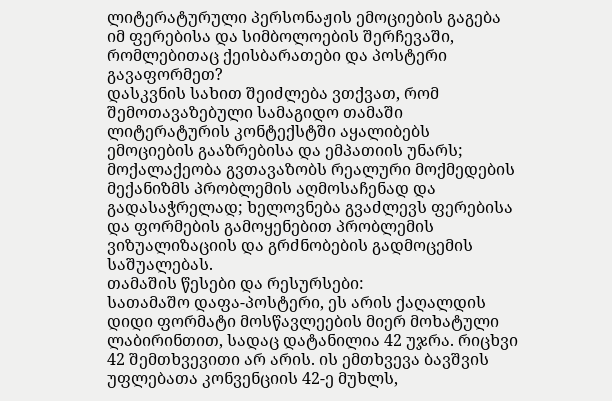ლიტერატურული პერსონაჟის ემოციების გაგება იმ ფერებისა და სიმბოლოების შერჩევაში, რომლებითაც ქეისბარათები და პოსტერი გავაფორმეთ?
დასკვნის სახით შეიძლება ვთქვათ, რომ შემოთავაზებული სამაგიდო თამაში ლიტერატურის კონტექსტში აყალიბებს ემოციების გააზრებისა და ემპათიის უნარს; მოქალაქეობა გვთავაზობს რეალური მოქმედების მექანიზმს პრობლემის აღმოსაჩენად და გადასაჭრელად; ხელოვნება გვაძლევს ფერებისა და ფორმების გამოყენებით პრობლემის ვიზუალიზაციის და გრძნობების გადმოცემის საშუალებას.
თამაშის წესები და რესურსები:
სათამაშო დაფა-პოსტერი, ეს არის ქაღალდის დიდი ფორმატი მოსწავლეების მიერ მოხატული ლაბირინთით, სადაც დატანილია 42 უჯრა. რიცხვი 42 შემთხვევითი არ არის. ის ემთხვევა ბავშვის უფლებათა კონვენციის 42-ე მუხლს,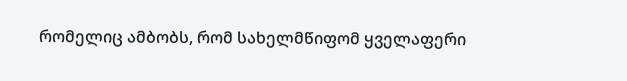რომელიც ამბობს, რომ სახელმწიფომ ყველაფერი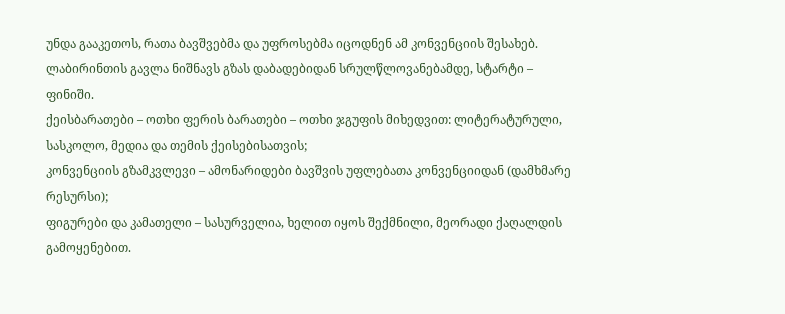უნდა გააკეთოს, რათა ბავშვებმა და უფროსებმა იცოდნენ ამ კონვენციის შესახებ.
ლაბირინთის გავლა ნიშნავს გზას დაბადებიდან სრულწლოვანებამდე, სტარტი – ფინიში.
ქეისბარათები – ოთხი ფერის ბარათები – ოთხი ჯგუფის მიხედვით: ლიტერატურული, სასკოლო, მედია და თემის ქეისებისათვის;
კონვენციის გზამკვლევი – ამონარიდები ბავშვის უფლებათა კონვენციიდან (დამხმარე რესურსი);
ფიგურები და კამათელი – სასურველია, ხელით იყოს შექმნილი, მეორადი ქაღალდის გამოყენებით.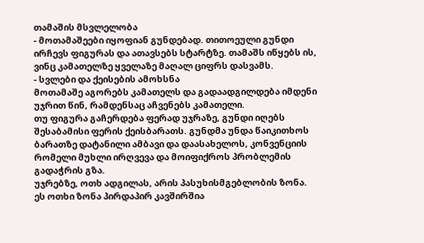თამაშის მსვლელობა
- მოთამაშეები იყოფიან გუნდებად. თითოეული გუნდი ირჩევს ფიგურას და ათავსებს სტარტზე. თამაშს იწყებს ის, ვინც კამათელზე ყველაზე მაღალ ციფრს დასვამს.
- სვლები და ქეისების ამოხსნა
მოთამაშე აგორებს კამათელს და გადაადგილდება იმდენი უჯრით წინ, რამდენსაც აჩვენებს კამათელი.
თუ ფიგურა გაჩერდება ფერად უჯრაზე, გუნდი იღებს შესაბამისი ფერის ქეისბარათს. გუნდმა უნდა წაიკითხოს ბარათზე დატანილი ამბავი და დაასახელოს, კონვენციის რომელი მუხლი ირღვევა და მოიფიქროს პრობლემის გადაჭრის გზა.
უჯრებზე, ოთხ ადგილას, არის პასუხისმგებლობის ზონა. ეს ოთხი ზონა პირდაპირ კავშირშია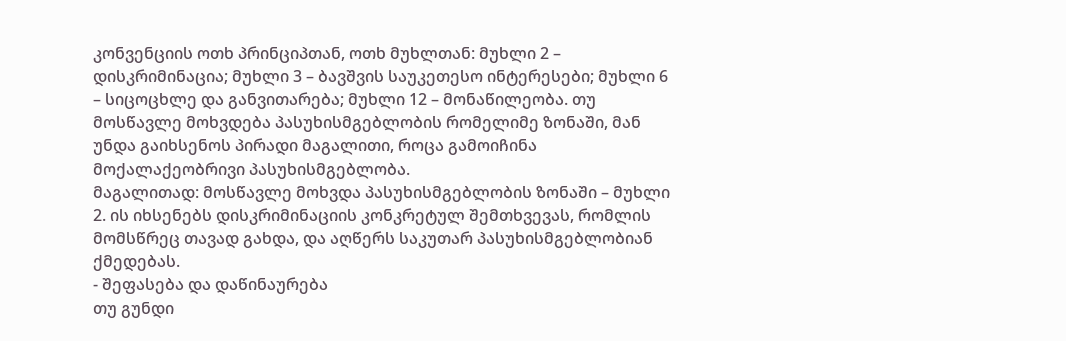კონვენციის ოთხ პრინციპთან, ოთხ მუხლთან: მუხლი 2 – დისკრიმინაცია; მუხლი 3 – ბავშვის საუკეთესო ინტერესები; მუხლი 6 – სიცოცხლე და განვითარება; მუხლი 12 – მონაწილეობა. თუ მოსწავლე მოხვდება პასუხისმგებლობის რომელიმე ზონაში, მან უნდა გაიხსენოს პირადი მაგალითი, როცა გამოიჩინა მოქალაქეობრივი პასუხისმგებლობა.
მაგალითად: მოსწავლე მოხვდა პასუხისმგებლობის ზონაში – მუხლი 2. ის იხსენებს დისკრიმინაციის კონკრეტულ შემთხვევას, რომლის მომსწრეც თავად გახდა, და აღწერს საკუთარ პასუხისმგებლობიან ქმედებას.
- შეფასება და დაწინაურება
თუ გუნდი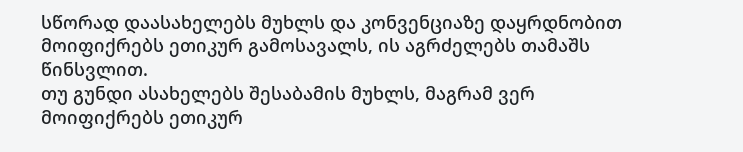სწორად დაასახელებს მუხლს და კონვენციაზე დაყრდნობით მოიფიქრებს ეთიკურ გამოსავალს, ის აგრძელებს თამაშს წინსვლით.
თუ გუნდი ასახელებს შესაბამის მუხლს, მაგრამ ვერ მოიფიქრებს ეთიკურ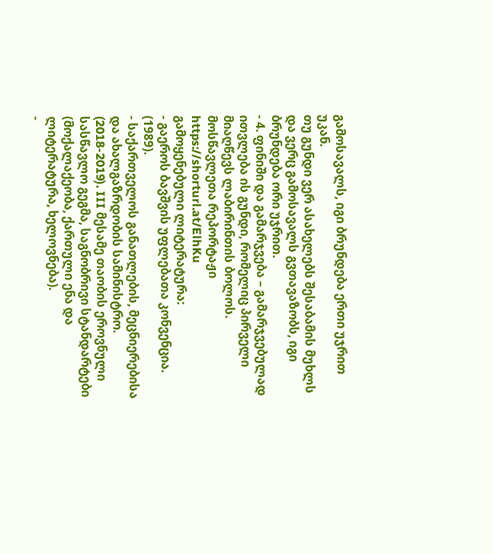გამოსავალს, იგი ბრუნდება ერთი უჯრით უკან.
თუ გუნდი ვერ ასახელებს შესაბამის მუხლს და ვერც გამოსავალს გვთავაზობს, იგი ბრუნდება ორი უჯრით.
- 4. ფინიში და გამარჯვება – გამარჯვებულად ითვლება ის გუნდი, რომელიც პირველი მიაღწევს ლაბირინთის ბოლოს.
მოსწავლეთა რეპორტაჟი https://shorturl.at/ElhKu
გამოყენებული ლიტერატურა:
- გაეროს ბავშვის უფლებათა კონვენცია. (1989).
- საქართველოს განათლების, მეცნიერებისა და ახალგაზრდობის სამინისტრო. (2018-2019). III მესამე თაობის ეროვნული სასწავლო გეგმა, საგნობრივი სტანდარტები (მოქალაქეობა, ქართული ენა და ლიტერატურა, ხელოვნება).
-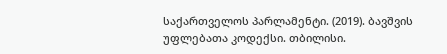საქართველოს პარლამენტი. (2019). ბავშვის უფლებათა კოდექსი. თბილისი.